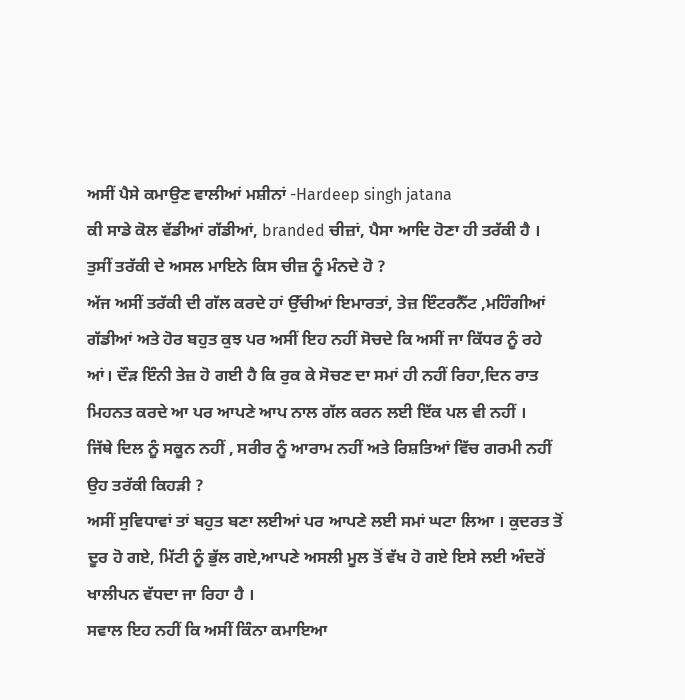ਅਸੀਂ ਪੈਸੇ ਕਮਾਉਣ ਵਾਲੀਆਂ ਮਸ਼ੀਨਾਂ -Hardeep singh jatana
ਕੀ ਸਾਡੇ ਕੋਲ ਵੱਡੀਆਂ ਗੱਡੀਆਂ, branded ਚੀਜ਼ਾਂ, ਪੈਸਾ ਆਦਿ ਹੋਣਾ ਹੀ ਤਰੱਕੀ ਹੈ । ਤੁਸੀਂ ਤਰੱਕੀ ਦੇ ਅਸਲ ਮਾਇਨੇ ਕਿਸ ਚੀਜ਼ ਨੂੰ ਮੰਨਦੇ ਹੋ ?
ਅੱਜ ਅਸੀਂ ਤਰੱਕੀ ਦੀ ਗੱਲ ਕਰਦੇ ਹਾਂ ਉੱਚੀਆਂ ਇਮਾਰਤਾਂ, ਤੇਜ਼ ਇੰਟਰਨੈੱਟ ,ਮਹਿੰਗੀਆਂ ਗੱਡੀਆਂ ਅਤੇ ਹੋਰ ਬਹੁਤ ਕੁਝ ਪਰ ਅਸੀਂ ਇਹ ਨਹੀਂ ਸੋਚਦੇ ਕਿ ਅਸੀਂ ਜਾ ਕਿੱਧਰ ਨੂੰ ਰਹੇ ਆਂ। ਦੌੜ ਇੰਨੀ ਤੇਜ਼ ਹੋ ਗਈ ਹੈ ਕਿ ਰੁਕ ਕੇ ਸੋਚਣ ਦਾ ਸਮਾਂ ਹੀ ਨਹੀਂ ਰਿਹਾ,ਦਿਨ ਰਾਤ ਮਿਹਨਤ ਕਰਦੇ ਆ ਪਰ ਆਪਣੇ ਆਪ ਨਾਲ ਗੱਲ ਕਰਨ ਲਈ ਇੱਕ ਪਲ ਵੀ ਨਹੀਂ ।
ਜਿੱਥੇ ਦਿਲ ਨੂੰ ਸਕੂਨ ਨਹੀਂ , ਸਰੀਰ ਨੂੰ ਆਰਾਮ ਨਹੀਂ ਅਤੇ ਰਿਸ਼ਤਿਆਂ ਵਿੱਚ ਗਰਮੀ ਨਹੀਂ ਉਹ ਤਰੱਕੀ ਕਿਹੜੀ ?
ਅਸੀਂ ਸੁਵਿਧਾਵਾਂ ਤਾਂ ਬਹੁਤ ਬਣਾ ਲਈਆਂ ਪਰ ਆਪਣੇ ਲਈ ਸਮਾਂ ਘਟਾ ਲਿਆ । ਕੁਦਰਤ ਤੋਂ ਦੂਰ ਹੋ ਗਏ, ਮਿੱਟੀ ਨੂੰ ਭੁੱਲ ਗਏ,ਆਪਣੇ ਅਸਲੀ ਮੂਲ ਤੋਂ ਵੱਖ ਹੋ ਗਏ ਇਸੇ ਲਈ ਅੰਦਰੋਂ ਖਾਲੀਪਨ ਵੱਧਦਾ ਜਾ ਰਿਹਾ ਹੈ ।
ਸਵਾਲ ਇਹ ਨਹੀਂ ਕਿ ਅਸੀਂ ਕਿੰਨਾ ਕਮਾਇਆ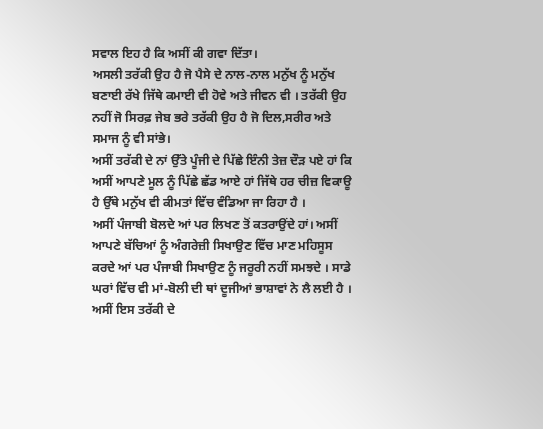ਸਵਾਲ ਇਹ ਹੈ ਕਿ ਅਸੀਂ ਕੀ ਗਵਾ ਦਿੱਤਾ।
ਅਸਲੀ ਤਰੱਕੀ ਉਹ ਹੈ ਜੋ ਪੈਸੇ ਦੇ ਨਾਲ-ਨਾਲ ਮਨੁੱਖ ਨੂੰ ਮਨੁੱਖ ਬਣਾਈ ਰੱਖੇ ਜਿੱਥੇ ਕਮਾਈ ਵੀ ਹੋਵੇ ਅਤੇ ਜੀਵਨ ਵੀ । ਤਰੱਕੀ ਉਹ ਨਹੀਂ ਜੋ ਸਿਰਫ਼ ਜੇਬ ਭਰੇ ਤਰੱਕੀ ਉਹ ਹੈ ਜੋ ਦਿਲ,ਸਰੀਰ ਅਤੇ ਸਮਾਜ ਨੂੰ ਵੀ ਸਾਂਭੇ।
ਅਸੀਂ ਤਰੱਕੀ ਦੇ ਨਾਂ ਉੱਤੇ ਪੂੰਜੀ ਦੇ ਪਿੱਛੇ ਇੰਨੀ ਤੇਜ਼ ਦੌੜ ਪਏ ਹਾਂ ਕਿ ਅਸੀਂ ਆਪਣੇ ਮੂਲ ਨੂੰ ਪਿੱਛੇ ਛੱਡ ਆਏ ਹਾਂ ਜਿੱਥੇ ਹਰ ਚੀਜ਼ ਵਿਕਾਊ ਹੈ ਉੱਥੇ ਮਨੁੱਖ ਵੀ ਕੀਮਤਾਂ ਵਿੱਚ ਵੰਡਿਆ ਜਾ ਰਿਹਾ ਹੈ ।
ਅਸੀਂ ਪੰਜਾਬੀ ਬੋਲਦੇ ਆਂ ਪਰ ਲਿਖਣ ਤੋਂ ਕਤਰਾਉਂਦੇ ਹਾਂ। ਅਸੀਂ ਆਪਣੇ ਬੱਚਿਆਂ ਨੂੰ ਅੰਗਰੇਜ਼ੀ ਸਿਖਾਉਣ ਵਿੱਚ ਮਾਣ ਮਹਿਸੂਸ ਕਰਦੇ ਆਂ ਪਰ ਪੰਜਾਬੀ ਸਿਖਾਉਣ ਨੂੰ ਜਰੂਰੀ ਨਹੀਂ ਸਮਝਦੇ । ਸਾਡੇ ਘਰਾਂ ਵਿੱਚ ਵੀ ਮਾਂ-ਬੋਲੀ ਦੀ ਥਾਂ ਦੂਜੀਆਂ ਭਾਸ਼ਾਵਾਂ ਨੇ ਲੈ ਲਈ ਹੈ । ਅਸੀਂ ਇਸ ਤਰੱਕੀ ਦੇ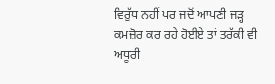ਵਿਰੁੱਧ ਨਹੀਂ ਪਰ ਜਦੋਂ ਆਪਣੀ ਜੜ੍ਹ ਕਮਜ਼ੋਰ ਕਰ ਰਹੇ ਹੋਈਏ ਤਾਂ ਤਰੱਕੀ ਵੀ ਅਧੂਰੀ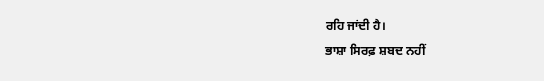ਰਹਿ ਜਾਂਦੀ ਹੈ।
ਭਾਸ਼ਾ ਸਿਰਫ਼ ਸ਼ਬਦ ਨਹੀਂ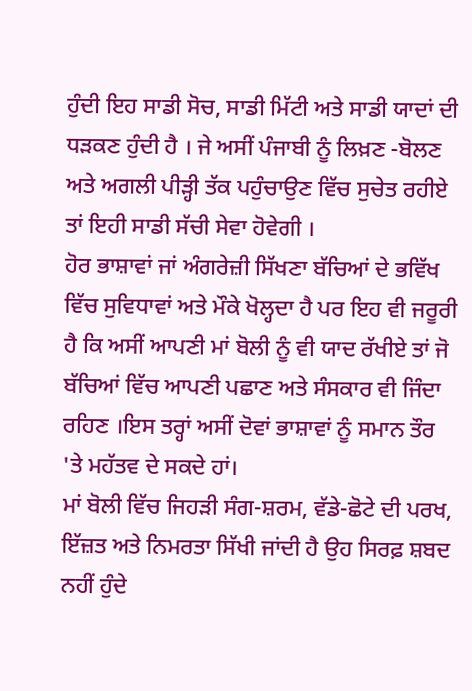ਹੁੰਦੀ ਇਹ ਸਾਡੀ ਸੋਚ, ਸਾਡੀ ਮਿੱਟੀ ਅਤੇ ਸਾਡੀ ਯਾਦਾਂ ਦੀ ਧੜਕਣ ਹੁੰਦੀ ਹੈ । ਜੇ ਅਸੀਂ ਪੰਜਾਬੀ ਨੂੰ ਲਿਖ਼ਣ -ਬੋਲਣ ਅਤੇ ਅਗਲੀ ਪੀੜ੍ਹੀ ਤੱਕ ਪਹੁੰਚਾਉਣ ਵਿੱਚ ਸੁਚੇਤ ਰਹੀਏ ਤਾਂ ਇਹੀ ਸਾਡੀ ਸੱਚੀ ਸੇਵਾ ਹੋਵੇਗੀ ।
ਹੋਰ ਭਾਸ਼ਾਵਾਂ ਜਾਂ ਅੰਗਰੇਜ਼ੀ ਸਿੱਖਣਾ ਬੱਚਿਆਂ ਦੇ ਭਵਿੱਖ ਵਿੱਚ ਸੁਵਿਧਾਵਾਂ ਅਤੇ ਮੌਕੇ ਖੋਲ੍ਹਦਾ ਹੈ ਪਰ ਇਹ ਵੀ ਜਰੂਰੀ ਹੈ ਕਿ ਅਸੀਂ ਆਪਣੀ ਮਾਂ ਬੋਲੀ ਨੂੰ ਵੀ ਯਾਦ ਰੱਖੀਏ ਤਾਂ ਜੋ ਬੱਚਿਆਂ ਵਿੱਚ ਆਪਣੀ ਪਛਾਣ ਅਤੇ ਸੰਸਕਾਰ ਵੀ ਜਿੰਦਾ ਰਹਿਣ ।ਇਸ ਤਰ੍ਹਾਂ ਅਸੀਂ ਦੋਵਾਂ ਭਾਸ਼ਾਵਾਂ ਨੂੰ ਸਮਾਨ ਤੌਰ 'ਤੇ ਮਹੱਤਵ ਦੇ ਸਕਦੇ ਹਾਂ।
ਮਾਂ ਬੋਲੀ ਵਿੱਚ ਜਿਹੜੀ ਸੰਗ-ਸ਼ਰਮ, ਵੱਡੇ-ਛੋਟੇ ਦੀ ਪਰਖ, ਇੱਜ਼ਤ ਅਤੇ ਨਿਮਰਤਾ ਸਿੱਖੀ ਜਾਂਦੀ ਹੈ ਉਹ ਸਿਰਫ਼ ਸ਼ਬਦ ਨਹੀਂ ਹੁੰਦੇ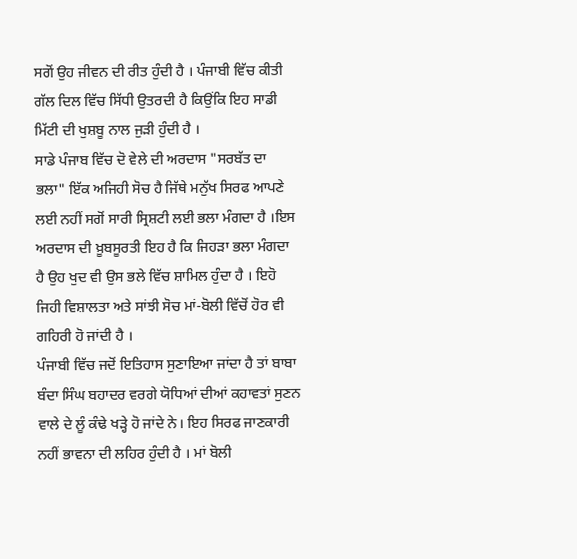ਸਗੋਂ ਉਹ ਜੀਵਨ ਦੀ ਰੀਤ ਹੁੰਦੀ ਹੈ । ਪੰਜਾਬੀ ਵਿੱਚ ਕੀਤੀ ਗੱਲ ਦਿਲ ਵਿੱਚ ਸਿੱਧੀ ਉਤਰਦੀ ਹੈ ਕਿਉਂਕਿ ਇਹ ਸਾਡੀ ਮਿੱਟੀ ਦੀ ਖੁਸ਼ਬੂ ਨਾਲ ਜੁੜੀ ਹੁੰਦੀ ਹੈ ।
ਸਾਡੇ ਪੰਜਾਬ ਵਿੱਚ ਦੋ ਵੇਲੇ ਦੀ ਅਰਦਾਸ "ਸਰਬੱਤ ਦਾ ਭਲਾ" ਇੱਕ ਅਜਿਹੀ ਸੋਚ ਹੈ ਜਿੱਥੇ ਮਨੁੱਖ ਸਿਰਫ ਆਪਣੇ ਲਈ ਨਹੀਂ ਸਗੋਂ ਸਾਰੀ ਸ੍ਰਿਸ਼ਟੀ ਲਈ ਭਲਾ ਮੰਗਦਾ ਹੈ ।ਇਸ ਅਰਦਾਸ ਦੀ ਖ਼ੂਬਸੂਰਤੀ ਇਹ ਹੈ ਕਿ ਜਿਹੜਾ ਭਲਾ ਮੰਗਦਾ ਹੈ ਉਹ ਖੁਦ ਵੀ ਉਸ ਭਲੇ ਵਿੱਚ ਸ਼ਾਮਿਲ ਹੁੰਦਾ ਹੈ । ਇਹੋ ਜਿਹੀ ਵਿਸ਼ਾਲਤਾ ਅਤੇ ਸਾਂਝੀ ਸੋਚ ਮਾਂ-ਬੋਲੀ ਵਿੱਚੋਂ ਹੋਰ ਵੀ ਗਹਿਰੀ ਹੋ ਜਾਂਦੀ ਹੈ ।
ਪੰਜਾਬੀ ਵਿੱਚ ਜਦੋਂ ਇਤਿਹਾਸ ਸੁਣਾਇਆ ਜਾਂਦਾ ਹੈ ਤਾਂ ਬਾਬਾ ਬੰਦਾ ਸਿੰਘ ਬਹਾਦਰ ਵਰਗੇ ਯੋਧਿਆਂ ਦੀਆਂ ਕਹਾਵਤਾਂ ਸੁਣਨ ਵਾਲੇ ਦੇ ਲੂੰ ਕੰਢੇ ਖੜ੍ਹੇ ਹੋ ਜਾਂਦੇ ਨੇ। ਇਹ ਸਿਰਫ ਜਾਣਕਾਰੀ ਨਹੀਂ ਭਾਵਨਾ ਦੀ ਲਹਿਰ ਹੁੰਦੀ ਹੈ । ਮਾਂ ਬੋਲੀ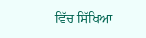ਵਿੱਚ ਸਿੱਖਿਆ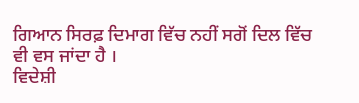ਗਿਆਨ ਸਿਰਫ਼ ਦਿਮਾਗ ਵਿੱਚ ਨਹੀਂ ਸਗੋਂ ਦਿਲ ਵਿੱਚ ਵੀ ਵਸ ਜਾਂਦਾ ਹੈ ।
ਵਿਦੇਸ਼ੀ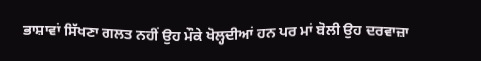ਭਾਸ਼ਾਵਾਂ ਸਿੱਖਣਾ ਗਲਤ ਨਹੀਂ ਉਹ ਮੌਕੇ ਖੋਲ੍ਹਦੀਆਂ ਹਨ ਪਰ ਮਾਂ ਬੋਲੀ ਉਹ ਦਰਵਾਜ਼ਾ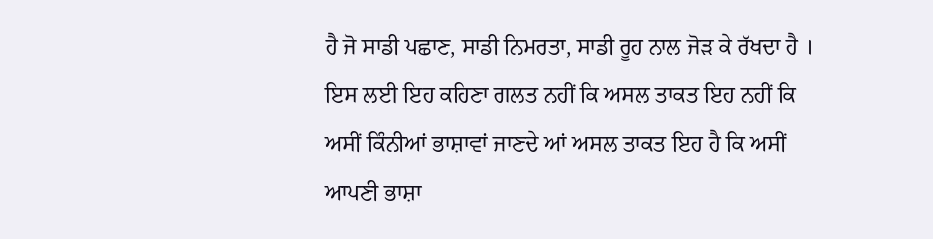ਹੈ ਜੋ ਸਾਡੀ ਪਛਾਣ, ਸਾਡੀ ਨਿਮਰਤਾ, ਸਾਡੀ ਰੂਹ ਨਾਲ ਜੋੜ ਕੇ ਰੱਖਦਾ ਹੈ ।
ਇਸ ਲਈ ਇਹ ਕਹਿਣਾ ਗਲਤ ਨਹੀਂ ਕਿ ਅਸਲ ਤਾਕਤ ਇਹ ਨਹੀਂ ਕਿ ਅਸੀਂ ਕਿੰਨੀਆਂ ਭਾਸ਼ਾਵਾਂ ਜਾਣਦੇ ਆਂ ਅਸਲ ਤਾਕਤ ਇਹ ਹੈ ਕਿ ਅਸੀਂ ਆਪਣੀ ਭਾਸ਼ਾ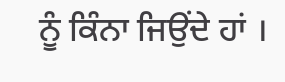ਨੂੰ ਕਿੰਨਾ ਜਿਉਂਦੇ ਹਾਂ ।